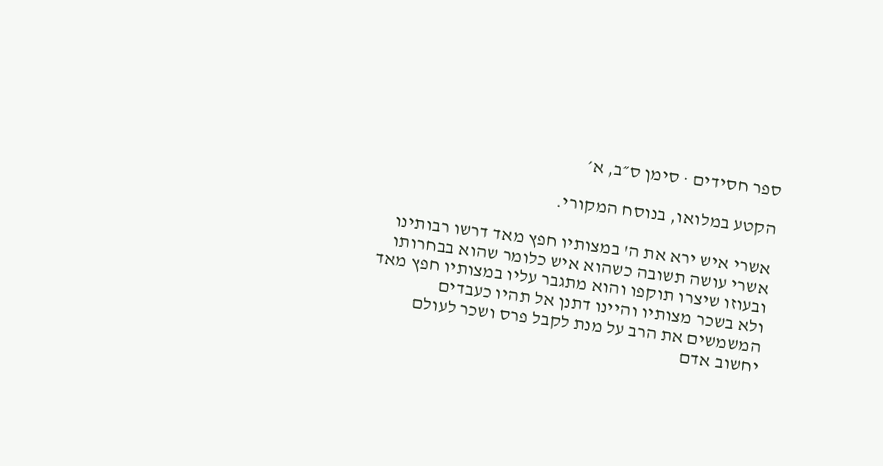ספר חסידים · סימן ס״ב, א׳

הקטע במלואו, בנוסח המקורי.

אשרי איש ירא את ה' במצותיו חפץ מאד דרשו רבותינו אשרי עושה תשובה כשהוא איש כלומר שהוא בבחרותו ובעוזו שיצרו תוקפו והוא מתגבר עליו במצותיו חפץ מאד ולא בשכר מצותיו והיינו דתנן אל תהיו כעבדים המשמשים את הרב על מנת לקבל פרס ושכר לעולם יחשוב אדם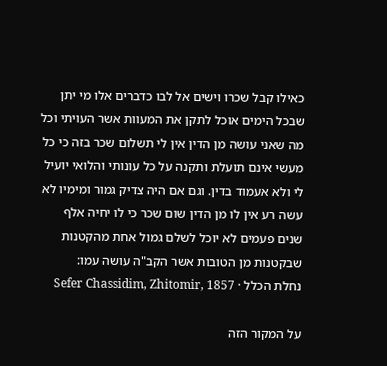כאילו קבל שכרו וישים אל לבו כדברים אלו מי יתן שבכל הימים אוכל לתקן את המעוות אשר העויתי וכל מה שאני עושה מן הדין אין לי תשלום שכר בזה כי כל מעשי אינם תועלת ותקנה על כל עונותי והלואי יועיל לי ולא אעמוד בדין. וגם אם היה צדיק גמור ומימיו לא עשה רע אין לו מן הדין שום שכר כי לו יחיה אלף שנים פעמים לא יוכל לשלם גמול אחת מהקטנות שבקטנות מן הטובות אשר הקב"ה עושה עמו:
נחלת הכלל · Sefer Chassidim, Zhitomir, 1857

על המקור הזה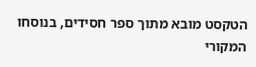הטקסט מובא מתוך ספר חסידים, בנוסחו המקורי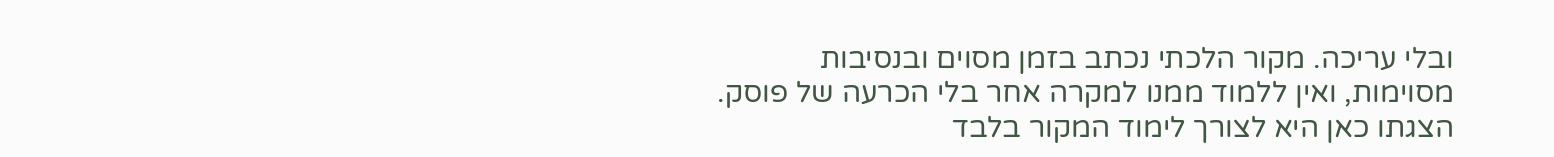ובלי עריכה. מקור הלכתי נכתב בזמן מסוים ובנסיבות מסוימות, ואין ללמוד ממנו למקרה אחר בלי הכרעה של פוסק. הצגתו כאן היא לצורך לימוד המקור בלבד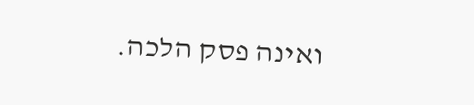ואינה פסק הלכה.